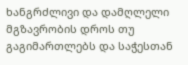ხანგრძლივი და დამღლელი მგზავრობის დროს თუ გაგიმართლებს და საჭესთან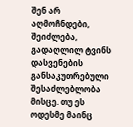შენ არ აღმოჩნდები, შეიძლება, გადაღლილ ტვინს დასვენების განსაკუთრებული შესაძლებლობა მისცე. თუ ეს ოდესმე მაინც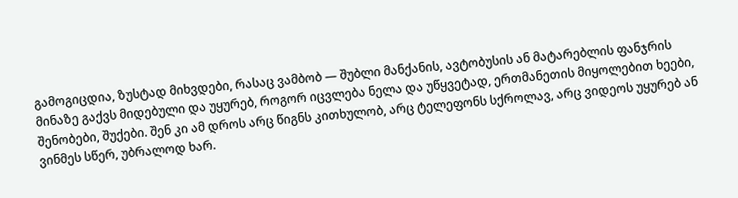გამოგიცდია, ზუსტად მიხვდები, რასაც ვამბობ — შუბლი მანქანის, ავტობუსის ან მატარებლის ფანჯრის მინაზე გაქვს მიდებული და უყურებ, როგორ იცვლება ნელა და უწყვეტად, ერთმანეთის მიყოლებით ხეები, შენობები, შუქები. შენ კი ამ დროს არც წიგნს კითხულობ, არც ტელეფონს სქროლავ, არც ვიდეოს უყურებ ან ვინმეს სწერ, უბრალოდ ხარ.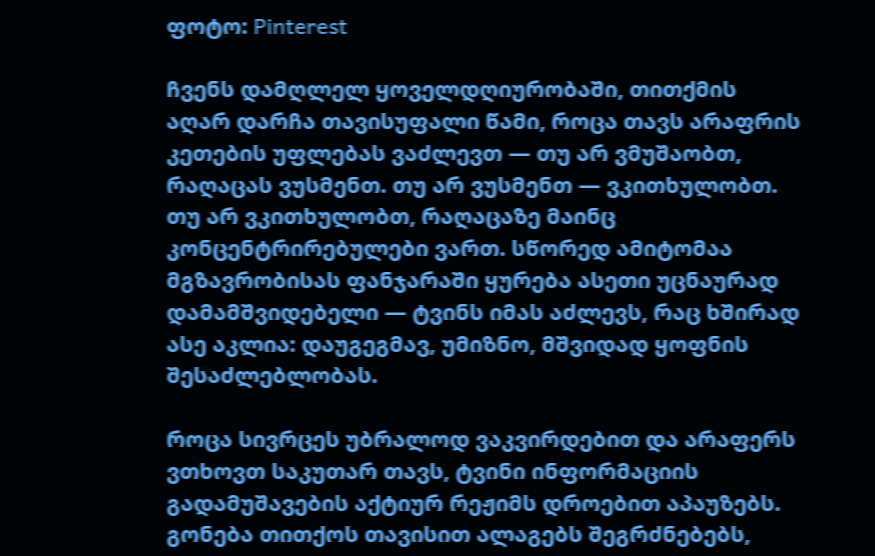ფოტო: Pinterest

ჩვენს დამღლელ ყოველდღიურობაში, თითქმის აღარ დარჩა თავისუფალი წამი, როცა თავს არაფრის კეთების უფლებას ვაძლევთ — თუ არ ვმუშაობთ, რაღაცას ვუსმენთ. თუ არ ვუსმენთ — ვკითხულობთ. თუ არ ვკითხულობთ, რაღაცაზე მაინც კონცენტრირებულები ვართ. სწორედ ამიტომაა მგზავრობისას ფანჯარაში ყურება ასეთი უცნაურად დამამშვიდებელი — ტვინს იმას აძლევს, რაც ხშირად ასე აკლია: დაუგეგმავ, უმიზნო, მშვიდად ყოფნის შესაძლებლობას.

როცა სივრცეს უბრალოდ ვაკვირდებით და არაფერს ვთხოვთ საკუთარ თავს, ტვინი ინფორმაციის გადამუშავების აქტიურ რეჟიმს დროებით აპაუზებს. გონება თითქოს თავისით ალაგებს შეგრძნებებს,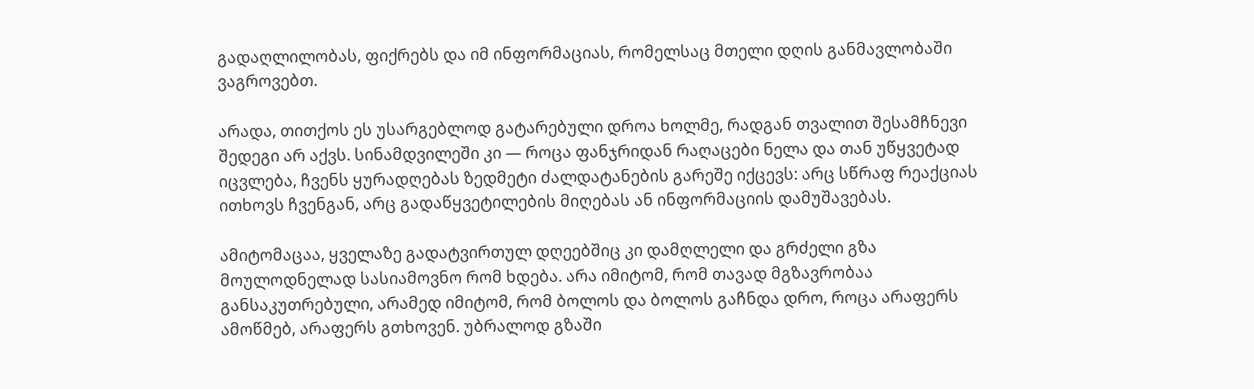გადაღლილობას, ფიქრებს და იმ ინფორმაციას, რომელსაც მთელი დღის განმავლობაში ვაგროვებთ.

არადა, თითქოს ეს უსარგებლოდ გატარებული დროა ხოლმე, რადგან თვალით შესამჩნევი შედეგი არ აქვს. სინამდვილეში კი — როცა ფანჯრიდან რაღაცები ნელა და თან უწყვეტად იცვლება, ჩვენს ყურადღებას ზედმეტი ძალდატანების გარეშე იქცევს: არც სწრაფ რეაქციას ითხოვს ჩვენგან, არც გადაწყვეტილების მიღებას ან ინფორმაციის დამუშავებას.

ამიტომაცაა, ყველაზე გადატვირთულ დღეებშიც კი დამღლელი და გრძელი გზა მოულოდნელად სასიამოვნო რომ ხდება. არა იმიტომ, რომ თავად მგზავრობაა განსაკუთრებული, არამედ იმიტომ, რომ ბოლოს და ბოლოს გაჩნდა დრო, როცა არაფერს ამოწმებ, არაფერს გთხოვენ. უბრალოდ გზაში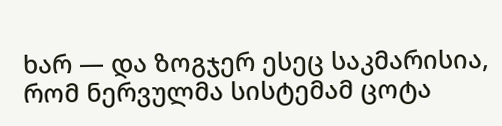ხარ — და ზოგჯერ ესეც საკმარისია, რომ ნერვულმა სისტემამ ცოტა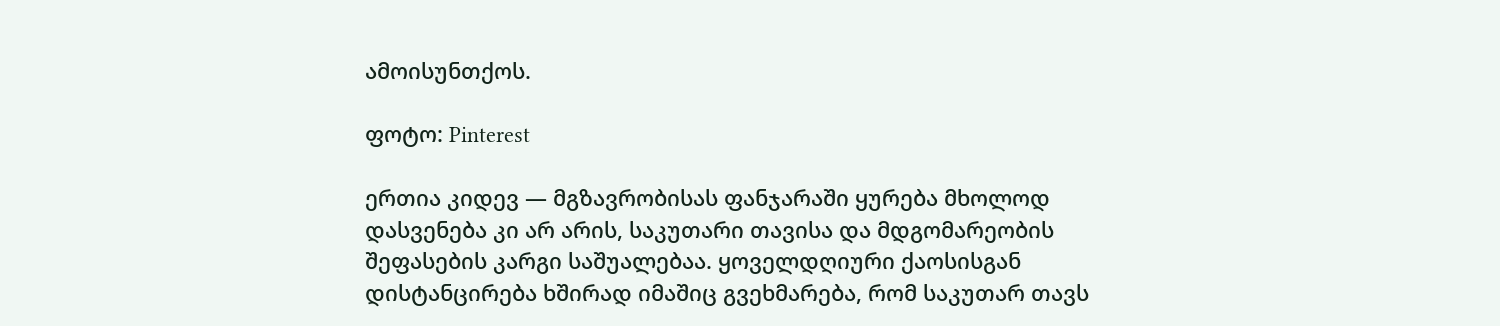ამოისუნთქოს.

ფოტო: Pinterest

ერთია კიდევ — მგზავრობისას ფანჯარაში ყურება მხოლოდ დასვენება კი არ არის, საკუთარი თავისა და მდგომარეობის შეფასების კარგი საშუალებაა. ყოველდღიური ქაოსისგან დისტანცირება ხშირად იმაშიც გვეხმარება, რომ საკუთარ თავს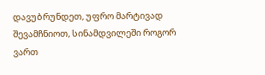დავუბრუნდეთ, უფრო მარტივად შევამჩნიოთ, სინამდვილეში როგორ ვართ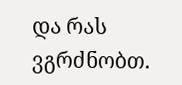და რას ვგრძნობთ.